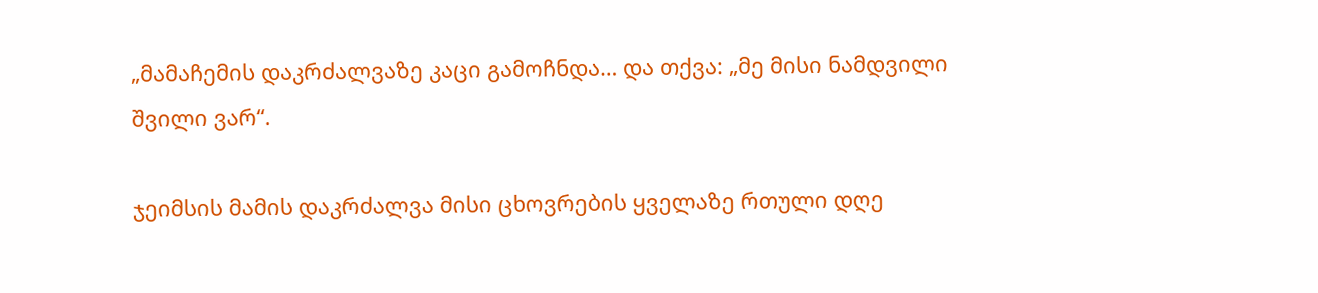„მამაჩემის დაკრძალვაზე კაცი გამოჩნდა… და თქვა: „მე მისი ნამდვილი შვილი ვარ“.

ჯეიმსის მამის დაკრძალვა მისი ცხოვრების ყველაზე რთული დღე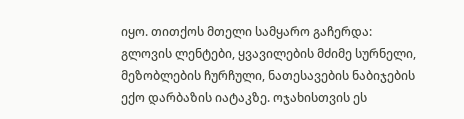იყო. თითქოს მთელი სამყარო გაჩერდა: გლოვის ლენტები, ყვავილების მძიმე სურნელი, მეზობლების ჩურჩული, ნათესავების ნაბიჯების ექო დარბაზის იატაკზე. ოჯახისთვის ეს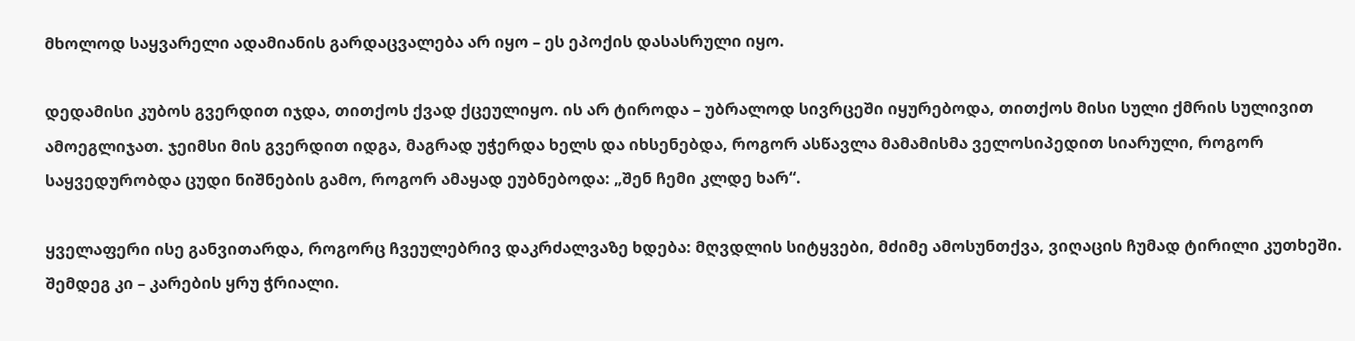მხოლოდ საყვარელი ადამიანის გარდაცვალება არ იყო – ეს ეპოქის დასასრული იყო.

დედამისი კუბოს გვერდით იჯდა, თითქოს ქვად ქცეულიყო. ის არ ტიროდა – უბრალოდ სივრცეში იყურებოდა, თითქოს მისი სული ქმრის სულივით ამოეგლიჯათ. ჯეიმსი მის გვერდით იდგა, მაგრად უჭერდა ხელს და იხსენებდა, როგორ ასწავლა მამამისმა ველოსიპედით სიარული, როგორ საყვედურობდა ცუდი ნიშნების გამო, როგორ ამაყად ეუბნებოდა: „შენ ჩემი კლდე ხარ“.

ყველაფერი ისე განვითარდა, როგორც ჩვეულებრივ დაკრძალვაზე ხდება: მღვდლის სიტყვები, მძიმე ამოსუნთქვა, ვიღაცის ჩუმად ტირილი კუთხეში. შემდეგ კი – კარების ყრუ ჭრიალი.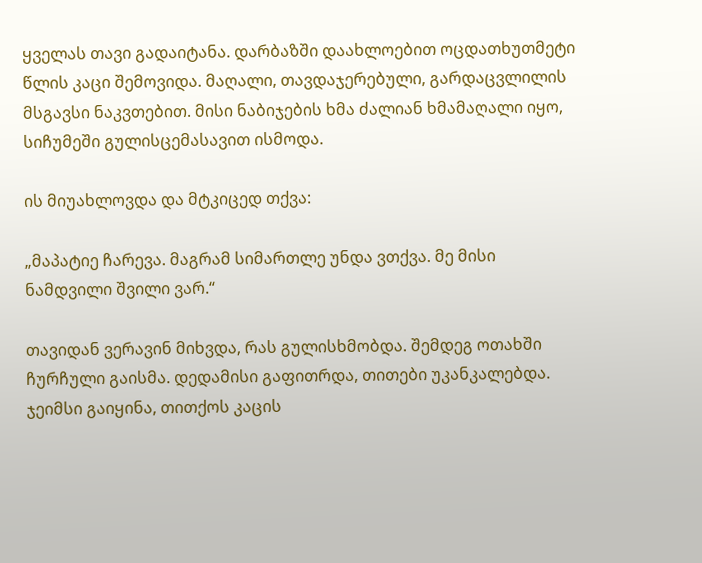ყველას თავი გადაიტანა. დარბაზში დაახლოებით ოცდათხუთმეტი წლის კაცი შემოვიდა. მაღალი, თავდაჯერებული, გარდაცვლილის მსგავსი ნაკვთებით. მისი ნაბიჯების ხმა ძალიან ხმამაღალი იყო, სიჩუმეში გულისცემასავით ისმოდა.

ის მიუახლოვდა და მტკიცედ თქვა:

„მაპატიე ჩარევა. მაგრამ სიმართლე უნდა ვთქვა. მე მისი ნამდვილი შვილი ვარ.“

თავიდან ვერავინ მიხვდა, რას გულისხმობდა. შემდეგ ოთახში ჩურჩული გაისმა. დედამისი გაფითრდა, თითები უკანკალებდა. ჯეიმსი გაიყინა, თითქოს კაცის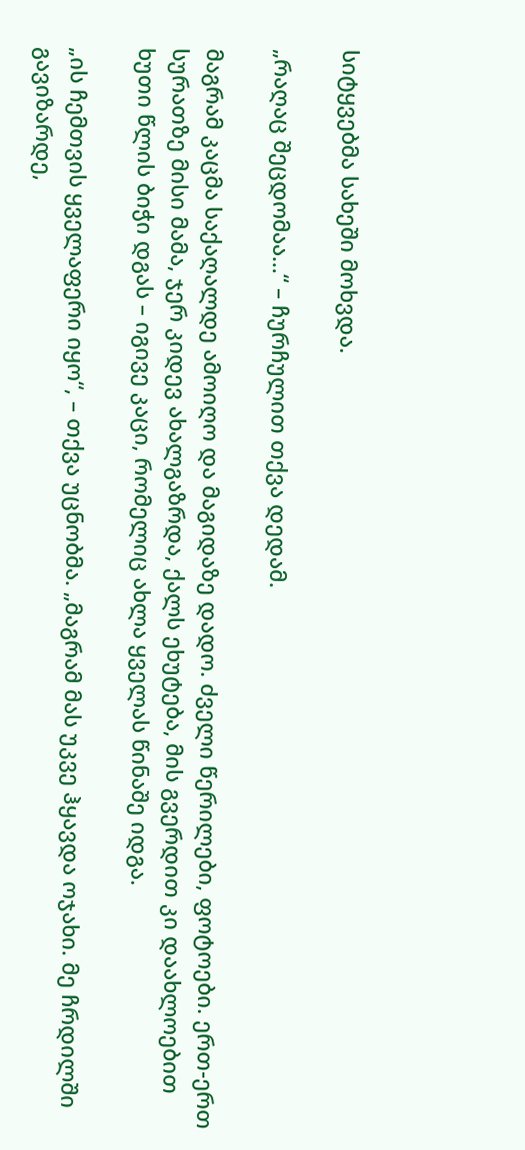სიტყვებმა სახეში მოხვდა.

„რაღაც შეცდომაა…“ – ჩურჩულით თქვა დედამ.

მაგრამ კაცმა საქაღალდე ამოიღო და მაგიდაზე დადო. ძველი წერილები, ფოტოები. ერთ-ერთ სურათზე მისი მამა, ჯერ კიდევ ახალგაზრდა, ქალს ეხუტება, მის გვერდით კი დაახლოებით ხუთი წლის ბიჭი დგას – იგივე კაცი, რომელიც ახლა ყველას წინაშე იდგა.

„ის ჩემთვის ყველაფერი იყო“, – თქვა უცნობმა. „მაგრამ მას უკვე ჰყავდა ოჯახი. მე ჩრდილში გავიზარდე,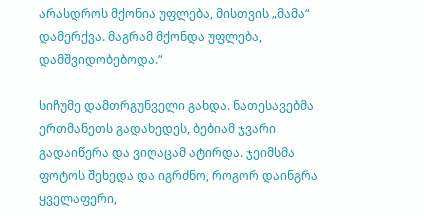არასდროს მქონია უფლება, მისთვის „მამა“ დამერქვა. მაგრამ მქონდა უფლება, დამშვიდობებოდა.“

სიჩუმე დამთრგუნველი გახდა. ნათესავებმა ერთმანეთს გადახედეს, ბებიამ ჯვარი გადაიწერა და ვიღაცამ ატირდა. ჯეიმსმა ფოტოს შეხედა და იგრძნო, როგორ დაინგრა ყველაფერი,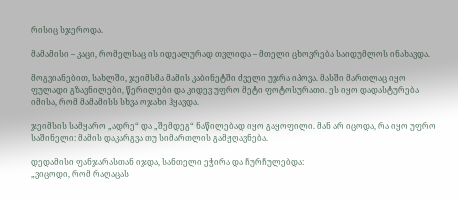რისიც სჯეროდა.

მამამისი – კაცი, რომელსაც ის იდეალურად თვლიდა – მთელი ცხოვრება საიდუმლოს ინახავდა.

მოგვიანებით, სახლში, ჯეიმსმა მამის კაბინეტში ძველი უჯრა იპოვა. მასში მართლაც იყო ფულადი გზავნილები, წერილები და კიდევ უფრო მეტი ფოტოსურათი. ეს იყო დადასტურება იმისა, რომ მამამისს სხვა ოჯახი ჰყავდა.

ჯეიმსის სამყარო „ადრე“ და „შემდეგ“ ნაწილებად იყო გაყოფილი. მან არ იცოდა, რა იყო უფრო საშინელი: მამის დაკარგვა თუ სიმართლის გამჟღავნება.

დედამისი ფანჯარასთან იჯდა, სანთელი ეჭირა და ჩურჩულებდა:
„ვიცოდი, რომ რაღაცას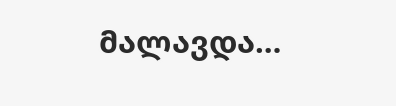მალავდა…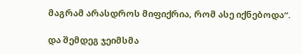მაგრამ არასდროს მიფიქრია, რომ ასე იქნებოდა“.

და შემდეგ ჯეიმსმა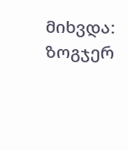მიხვდა: ზოგჯერ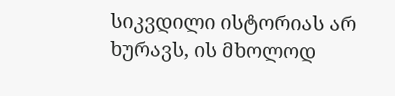სიკვდილი ისტორიას არ ხურავს, ის მხოლოდ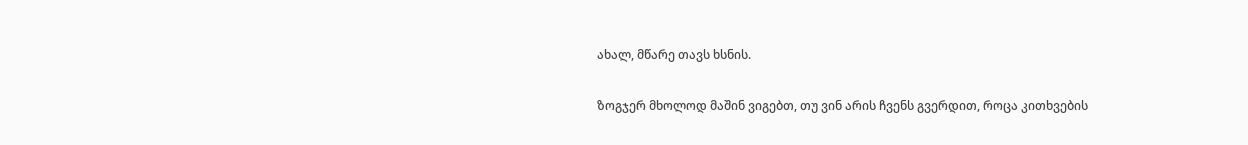ახალ, მწარე თავს ხსნის.

ზოგჯერ მხოლოდ მაშინ ვიგებთ, თუ ვინ არის ჩვენს გვერდით, როცა კითხვების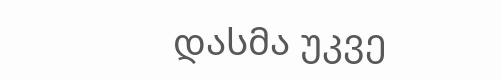დასმა უკვე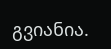გვიანია.